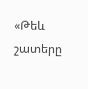«Թեև շատերը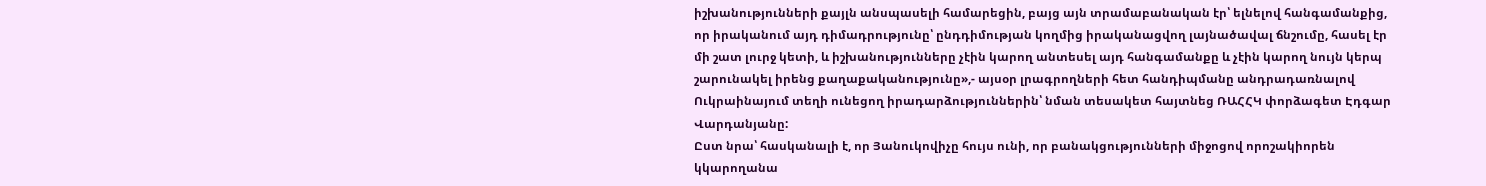իշխանությունների քայլն անսպասելի համարեցին, բայց այն տրամաբանական էր՝ ելնելով հանգամանքից, որ իրականում այդ դիմադրությունը՝ ընդդիմության կողմից իրականացվող լայնածավալ ճնշումը, հասել էր մի շատ լուրջ կետի, և իշխանությունները չէին կարող անտեսել այդ հանգամանքը և չէին կարող նույն կերպ շարունակել իրենց քաղաքականությունը»,- այսօր լրագրողների հետ հանդիպմանը անդրադառնալով Ուկրաինայում տեղի ունեցող իրադարձություններին՝ նման տեսակետ հայտնեց ՌԱՀՀԿ փորձագետ Էդգար Վարդանյանը:
Ըստ նրա՝ հասկանալի է, որ Յանուկովիչը հույս ունի, որ բանակցությունների միջոցով որոշակիորեն կկարողանա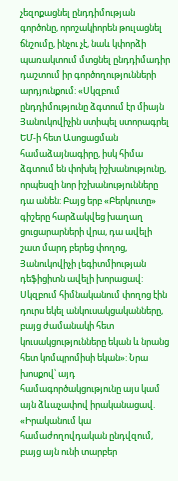չեզոքացնել ընդդիմության գործոնը, որոշակիորեն թուլացնել ճնշումը, ինչու չէ, նաև կփորձի պառակտում մտցնել ընդդիմադիր դաշտում իր գործողությունների արդյունքում: «Սկզբում ընդդիմությունը ձգտում էր միայն Յանուկովիչին ստիպել ստորագրել ԵՄ-ի հետ Ասոցացման համաձայնագիրը, իսկ հիմա ձգտում են փոխել իշխանությունը, որպեսզի նոր իշխանությունները դա անեն: Բայց երբ «Բերկուտը» գիշերը հարձակվեց խաղաղ ցուցարարների վրա, դա ավելի շատ մարդ բերեց փողոց, Յանուկովիչի լեգիտմիության դեֆիցիտն ավելի խորացավ: Սկզբում հիմնականում փողոց էին դուրս եկել անկուսակցականները, բայց ժամանակի հետ կուսակցությունները եկան և նրանց հետ կոմպրոմիսի եկան»: Նրա խոսքով՝ այդ համագործակցությունը այս կամ այն ձևաչափով իրականացավ. «Իրականում կա համաժողովդական ընդվզում, բայց այն ունի տարբեր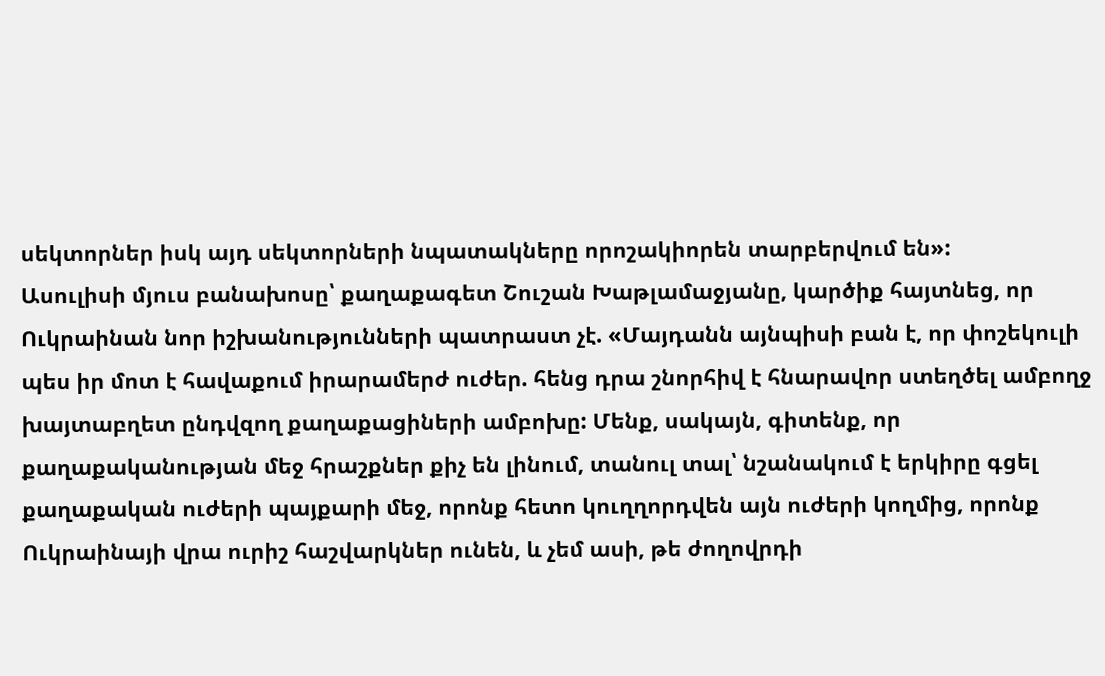սեկտորներ իսկ այդ սեկտորների նպատակները որոշակիորեն տարբերվում են»:
Ասուլիսի մյուս բանախոսը՝ քաղաքագետ Շուշան Խաթլամաջյանը, կարծիք հայտնեց, որ Ուկրաինան նոր իշխանությունների պատրաստ չէ. «Մայդանն այնպիսի բան է, որ փոշեկուլի պես իր մոտ է հավաքում իրարամերժ ուժեր. հենց դրա շնորհիվ է հնարավոր ստեղծել ամբողջ խայտաբղետ ընդվզող քաղաքացիների ամբոխը: Մենք, սակայն, գիտենք, որ քաղաքականության մեջ հրաշքներ քիչ են լինում, տանուլ տալ՝ նշանակում է երկիրը գցել քաղաքական ուժերի պայքարի մեջ, որոնք հետո կուղղորդվեն այն ուժերի կողմից, որոնք Ուկրաինայի վրա ուրիշ հաշվարկներ ունեն, և չեմ ասի, թե ժողովրդի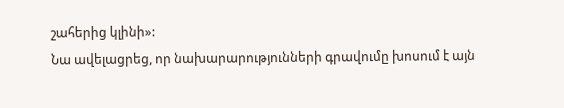շահերից կլինի»:
Նա ավելացրեց, որ նախարարությունների գրավումը խոսում է այն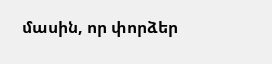մասին, որ փորձեր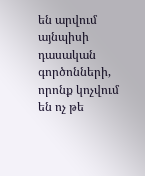են արվում այնպիսի դասական գործոնների, որոնք կոչվում են ոչ թե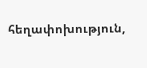հեղափոխություն,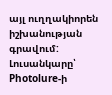այլ ուղղակիորեն իշխանության գրավում:
Լուսանկարը՝ Photolure-ի